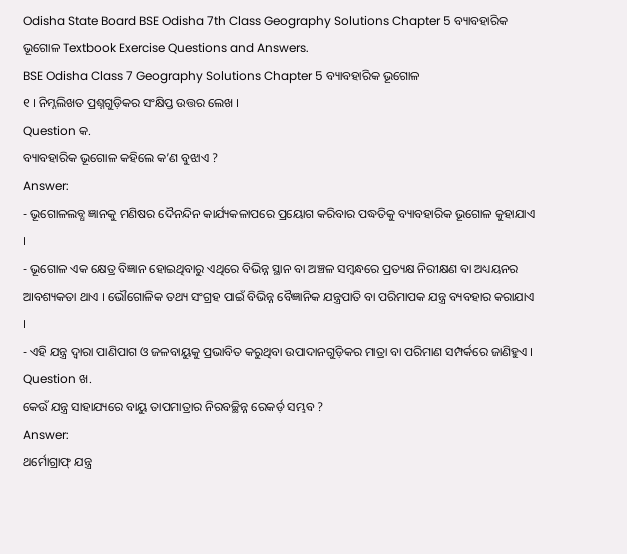Odisha State Board BSE Odisha 7th Class Geography Solutions Chapter 5 ବ୍ୟାବହାରିକ ଭୂଗୋଳ Textbook Exercise Questions and Answers.
BSE Odisha Class 7 Geography Solutions Chapter 5 ବ୍ୟାବହାରିକ ଭୂଗୋଳ
୧ । ନିମ୍ନଲିଖତ ପ୍ରଶ୍ନଗୁଡ଼ିକର ସଂକ୍ଷିପ୍ତ ଉତ୍ତର ଲେଖ ।
Question କ.
ବ୍ୟାବହାରିକ ଭୂଗୋଳ କହିଲେ କ’ଣ ବୁଝାଏ ?
Answer:
- ଭୂଗୋଳଲବ୍ଧ ଜ୍ଞାନକୁ ମଣିଷର ଦୈନନ୍ଦିନ କାର୍ଯ୍ୟକଳାପରେ ପ୍ରୟୋଗ କରିବାର ପଦ୍ଧତିକୁ ବ୍ୟାବହାରିକ ଭୂଗୋଳ କୁହାଯାଏ ।
- ଭୂଗୋଳ ଏକ କ୍ଷେତ୍ର ବିଜ୍ଞାନ ହୋଇଥିବାରୁ ଏଥିରେ ବିଭିନ୍ନ ସ୍ଥାନ ବା ଅଞ୍ଚଳ ସମ୍ବନ୍ଧରେ ପ୍ରତ୍ୟକ୍ଷ ନିରୀକ୍ଷଣ ବା ଅଧ୍ୟୟନର ଆବଶ୍ୟକତା ଥାଏ । ଭୌଗୋଳିକ ତଥ୍ୟ ସଂଗ୍ରହ ପାଇଁ ବିଭିନ୍ନ ବୈଜ୍ଞାନିକ ଯନ୍ତ୍ରପାତି ବା ପରିମାପକ ଯନ୍ତ୍ର ବ୍ୟବହାର କରାଯାଏ ।
- ଏହି ଯନ୍ତ୍ର ଦ୍ଵାରା ପାଣିପାଗ ଓ ଜଳବାୟୁକୁ ପ୍ରଭାବିତ କରୁଥିବା ଉପାଦାନଗୁଡ଼ିକର ମାତ୍ରା ବା ପରିମାଣ ସମ୍ପର୍କରେ ଜାଣିହୁଏ ।
Question ଖ.
କେଉଁ ଯନ୍ତ୍ର ସାହାଯ୍ୟରେ ବାୟୁ ତାପମାତ୍ରାର ନିରବଚ୍ଛିନ୍ନ ରେକର୍ଡ଼ ସମ୍ଭବ ?
Answer:
ଥର୍ମୋଗ୍ରାଫ୍ ଯନ୍ତ୍ର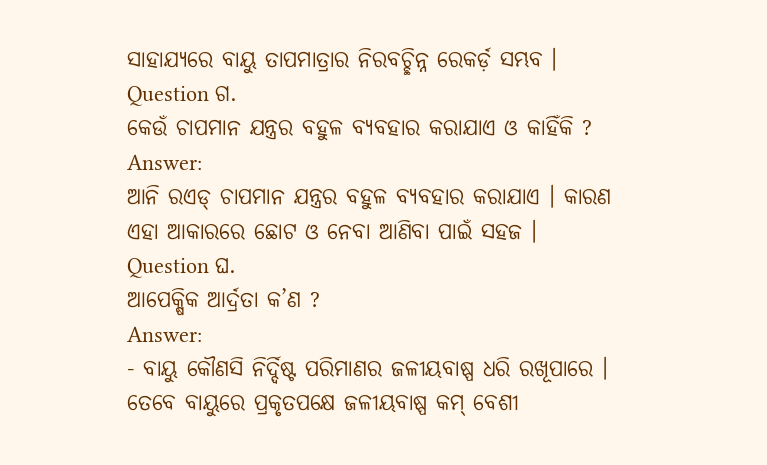ସାହାଯ୍ୟରେ ବାୟୁ ତାପମାତ୍ରାର ନିରବଚ୍ଛିନ୍ନ ରେକର୍ଡ଼ ସମ୍ଭବ ।
Question ଗ.
କେଉଁ ଚାପମାନ ଯନ୍ତ୍ରର ବହୁଳ ବ୍ୟବହାର କରାଯାଏ ଓ କାହିଁକି ?
Answer:
ଆନି ରଏଡ୍ ଚାପମାନ ଯନ୍ତ୍ରର ବହୁଳ ବ୍ୟବହାର କରାଯାଏ । କାରଣ ଏହା ଆକାରରେ ଛୋଟ ଓ ନେବା ଆଣିବା ପାଇଁ ସହଜ ।
Question ଘ.
ଆପେକ୍ଷିକ ଆର୍ଦ୍ରତା କ’ଣ ?
Answer:
- ବାୟୁ କୌଣସି ନିର୍ଦ୍ଦିଷ୍ଟ ପରିମାଣର ଜଳୀୟବାଷ୍ପ ଧରି ରଖୂପାରେ । ତେବେ ବାୟୁରେ ପ୍ରକୃତପକ୍ଷେ ଜଳୀୟବାଷ୍ପ କମ୍ ବେଶୀ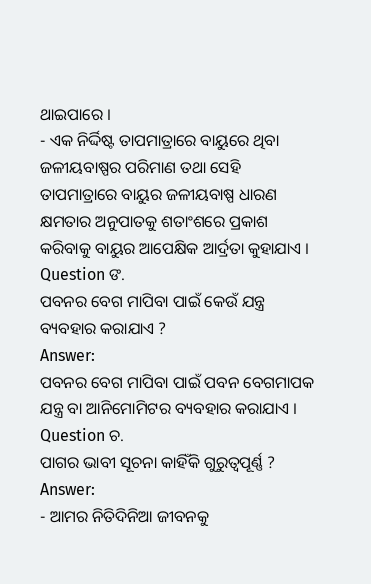ଥାଇପାରେ ।
- ଏକ ନିର୍ଦ୍ଦିଷ୍ଟ ତାପମାତ୍ରାରେ ବାୟୁରେ ଥିବା ଜଳୀୟବାଷ୍ପର ପରିମାଣ ତଥା ସେହି ତାପମାତ୍ରାରେ ବାୟୁର ଜଳୀୟବାଷ୍ପ ଧାରଣ କ୍ଷମତାର ଅନୁପାତକୁ ଶତାଂଶରେ ପ୍ରକାଶ କରିବାକୁ ବାୟୁର ଆପେକ୍ଷିକ ଆର୍ଦ୍ରତା କୁହାଯାଏ ।
Question ଙ.
ପବନର ବେଗ ମାପିବା ପାଇଁ କେଉଁ ଯନ୍ତ୍ର ବ୍ୟବହାର କରାଯାଏ ?
Answer:
ପବନର ବେଗ ମାପିବା ପାଇଁ ପବନ ବେଗମାପକ ଯନ୍ତ୍ର ବା ଆନିମୋମିଟର ବ୍ୟବହାର କରାଯାଏ ।
Question ଚ.
ପାଗର ଭାବୀ ସୂଚନା କାହିଁକି ଗୁରୁତ୍ଵପୂର୍ଣ୍ଣ ?
Answer:
- ଆମର ନିତିଦିନିଆ ଜୀବନକୁ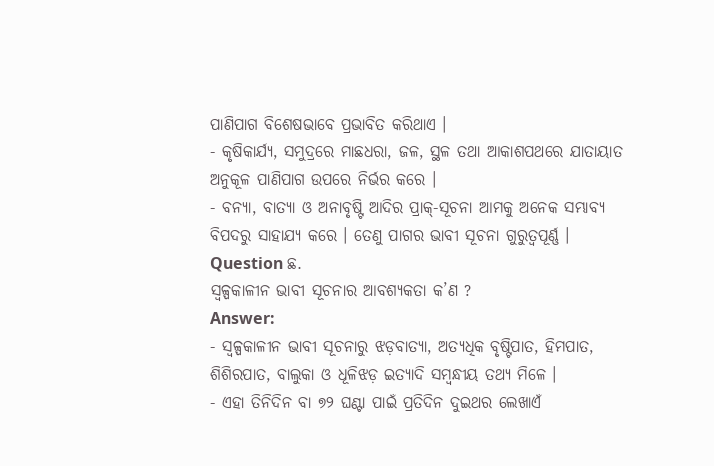ପାଣିପାଗ ବିଶେଷଭାବେ ପ୍ରଭାବିତ କରିଥାଏ ।
- କୃଷିକାର୍ଯ୍ୟ, ସମୁଦ୍ରରେ ମାଛଧରା, ଜଳ, ସ୍ଥଳ ତଥା ଆକାଶପଥରେ ଯାତାୟାତ ଅନୁକୂଳ ପାଣିପାଗ ଉପରେ ନିର୍ଭର କରେ ।
- ବନ୍ୟା, ବାତ୍ୟା ଓ ଅନାବୃଷ୍ଟି ଆଦିର ପ୍ରାକ୍-ସୂଚନା ଆମକୁ ଅନେକ ସମ୍ଭାବ୍ୟ ବିପଦରୁ ସାହାଯ୍ୟ କରେ । ତେଣୁ ପାଗର ଭାବୀ ସୂଚନା ଗୁରୁତ୍ଵପୂର୍ଣ୍ଣ ।
Question ଛ.
ସ୍ଵଳ୍ପକାଳୀନ ଭାବୀ ସୂଚନାର ଆବଶ୍ୟକତା କ’ଣ ?
Answer:
- ସ୍ଵଳ୍ପକାଳୀନ ଭାବୀ ସୂଚନାରୁ ଝଡ଼ବାତ୍ୟା, ଅତ୍ୟଧିକ ବୃଷ୍ଟିପାତ, ହିମପାତ, ଶିଶିରପାତ, ବାଲୁକା ଓ ଧୂଳିଝଡ଼ ଇତ୍ୟାଦି ସମ୍ବନ୍ଧୀୟ ତଥ୍ୟ ମିଳେ ।
- ଏହା ତିନିଦିନ ବା ୭୨ ଘଣ୍ଟା ପାଇଁ ପ୍ରତିଦିନ ଦୁଇଥର ଲେଖାଏଁ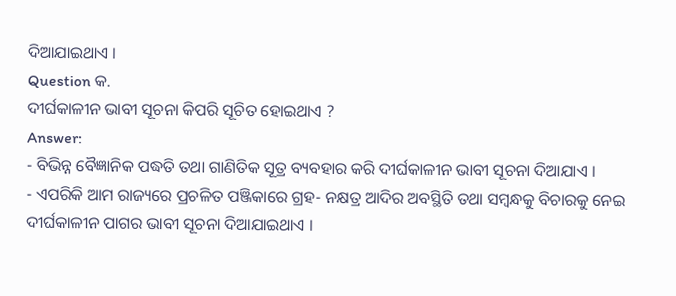ଦିଆଯାଇଥାଏ ।
Question କ.
ଦୀର୍ଘକାଳୀନ ଭାବୀ ସୂଚନା କିପରି ସୂଚିତ ହୋଇଥାଏ ?
Answer:
- ବିଭିନ୍ନ ବୈଜ୍ଞାନିକ ପଦ୍ଧତି ତଥା ଗାଣିତିକ ସୂତ୍ର ବ୍ୟବହାର କରି ଦୀର୍ଘକାଳୀନ ଭାବୀ ସୂଚନା ଦିଆଯାଏ ।
- ଏପରିକି ଆମ ରାଜ୍ୟରେ ପ୍ରଚଳିତ ପଞ୍ଜିକାରେ ଗ୍ରହ- ନକ୍ଷତ୍ର ଆଦିର ଅବସ୍ଥିତି ତଥା ସମ୍ବନ୍ଧକୁ ବିଚାରକୁ ନେଇ ଦୀର୍ଘକାଳୀନ ପାଗର ଭାବୀ ସୂଚନା ଦିଆଯାଇଥାଏ ।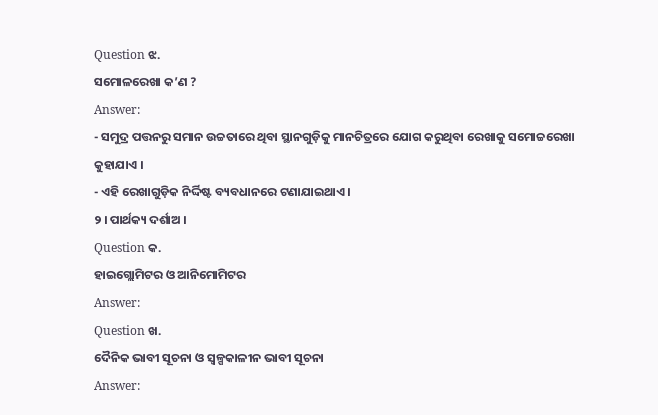Question ଝ.
ସମୋଳରେଖା କ’ଣ ?
Answer:
- ସମୁଦ୍ର ପତ୍ତନରୁ ସମାନ ଉଚ୍ଚତାରେ ଥିବା ସ୍ଥାନଗୁଡ଼ିକୁ ମାନଚିତ୍ରରେ ଯୋଗ କରୁଥିବା ରେଖାକୁ ସମୋଚ୍ଚରେଖା କୁହାଯାଏ ।
- ଏହି ରେଖାଗୁଡ଼ିକ ନିର୍ଦ୍ଦିଷ୍ଟ ବ୍ୟବଧାନରେ ଟଣାଯାଇଥାଏ ।
୨ । ପାର୍ଥକ୍ୟ ଦର୍ଶାଅ ।
Question କ.
ହାଇଗ୍ଲୋମିଟର ଓ ଆନିମୋମିଟର
Answer:
Question ଖ.
ଦୈନିକ ଭାବୀ ସୂଚନା ଓ ସ୍ଵଳ୍ପକାଳୀନ ଭାବୀ ସୂଚନା
Answer: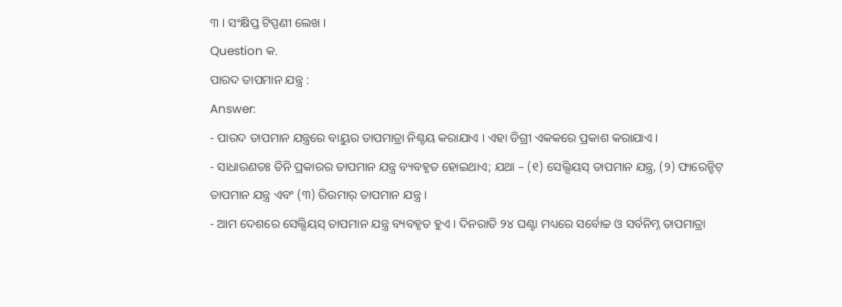୩ । ସଂକ୍ଷିପ୍ତ ଟିପ୍ପଣୀ ଲେଖ ।
Question କ.
ପାରଦ ତାପମାନ ଯନ୍ତ୍ର :
Answer:
- ପାରଦ ତାପମାନ ଯନ୍ତ୍ରରେ ବାୟୁର ତାପମାତ୍ରା ନିଶ୍ଚୟ କରାଯାଏ । ଏହା ଡିଗ୍ରୀ ଏକକରେ ପ୍ରକାଶ କରାଯାଏ ।
- ସାଧାରଣତଃ ତିନି ପ୍ରକାରର ତାପମାନ ଯନ୍ତ୍ର ବ୍ୟବହୃତ ହୋଇଥାଏ; ଯଥା – (୧) ସେଲ୍ସିୟସ୍ ତାପମାନ ଯନ୍ତ୍ର, (୨) ଫାରେନ୍ହିଟ୍ ତାପମାନ ଯନ୍ତ୍ର ଏବଂ (୩) ରିଉମାର୍ ତାପମାନ ଯନ୍ତ୍ର ।
- ଆମ ଦେଶରେ ସେଲ୍ସିୟସ୍ ତାପମାନ ଯନ୍ତ୍ର ବ୍ୟବହୃତ ହୁଏ । ଦିନରାତି ୨୪ ଘଣ୍ଟା ମଧ୍ୟରେ ସର୍ବୋଚ୍ଚ ଓ ସର୍ବନିମ୍ନ ତାପମାତ୍ରା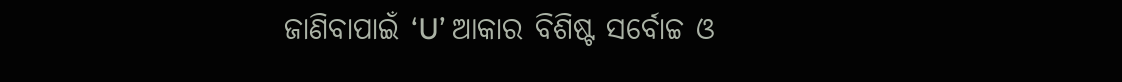ଜାଣିବାପାଇଁ ‘U’ ଆକାର ବିଶିଷ୍ଟ ସର୍ବୋଚ୍ଚ ଓ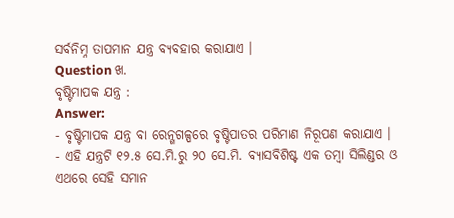ସର୍ବନିମ୍ନ ତାପମାନ ଯନ୍ତ୍ର ବ୍ୟବହାର କରାଯାଏ ।
Question ଖ.
ବୃଷ୍ଟିମାପକ ଯନ୍ତ୍ର :
Answer:
- ବୃଷ୍ଟିମାପକ ଯନ୍ତ୍ର ବା ରେନ୍ଗଗଳ୍ପରେ ବୃଷ୍ଟିପାତର ପରିମାଣ ନିରୂପଣ କରାଯାଏ ।
- ଏହି ଯନ୍ତ୍ରଟି ୧୨.୫ ସେ.ମି.ରୁ ୨୦ ସେ.ମି. ବ୍ୟାସବିଶିଷ୍ଟ ଏକ ତମ୍ବା ସିଲିଣ୍ଡର ଓ ଏଥରେ ସେହି ସମାନ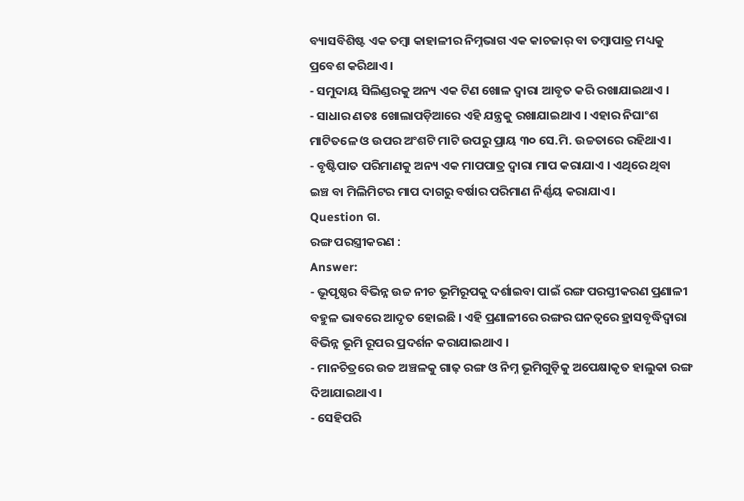ବ୍ୟାସବିଶିଷ୍ଟ ଏକ ତମ୍ବା କାହାଳୀର ନିମ୍ନଭାଗ ଏକ କାଚଜାର୍ ବା ତମ୍ବାପାତ୍ର ମଧ୍ୟକୁ ପ୍ରବେଶ କରିଥାଏ ।
- ସମୁଦାୟ ସିଲିଣ୍ଡରକୁ ଅନ୍ୟ ଏକ ଟିଣ ଖୋଳ ଦ୍ଵାରା ଆବୃତ କରି ରଖାଯାଇଥାଏ ।
- ସାଧାର ଣତଃ ଖୋଲାପଡ଼ିଆରେ ଏହି ଯନ୍ତ୍ରକୁ ରଖାଯାଇଥାଏ । ଏହାର ନିଘାଂଶ ମାଟିତଳେ ଓ ଉପର ଅଂଶଟି ମାଟି ଉପରୁ ପ୍ରାୟ ୩୦ ସେ.ମି. ଉଚ୍ଚତାରେ ରହିଥାଏ ।
- ବୃଷ୍ଟିପାତ ପରିମାଣକୁ ଅନ୍ୟ ଏକ ମାପପାତ୍ର ଦ୍ବାରା ମାପ କରାଯାଏ । ଏଥିରେ ଥିବା ଇଞ୍ଚ ବା ମିଲିମିଟର ମାପ ଦାଗରୁ ବର୍ଷାର ପରିମାଣ ନିର୍ଣ୍ଣୟ କରାଯାଏ ।
Question ଗ.
ରଙ୍ଗ ପରସ୍ତ୍ରୀକରଣ :
Answer:
- ଭୂପୃଷ୍ଠର ବିଭିନ୍ନ ଉଚ୍ଚ ନୀଚ ଭୂମିରୂପକୁ ଦର୍ଶାଇବା ପାଇଁ ରଙ୍ଗ ପରସ୍ତୀକରଣ ପ୍ରଣାଳୀ ବହୁଳ ଭାବରେ ଆଦୃତ ହୋଇଛି । ଏହି ପ୍ରଣାଳୀରେ ରଙ୍ଗର ଘନତ୍ବରେ ହ୍ରାସବୃଦ୍ଧିଦ୍ୱାରା ବିଭିନ୍ନ ଭୂମି ରୂପର ପ୍ରଦର୍ଶନ କରାଯାଇଥାଏ ।
- ମାନଚିତ୍ରରେ ଉଚ୍ଚ ଅଞ୍ଚଳକୁ ଗାଢ଼ ରଙ୍ଗ ଓ ନିମ୍ନ ଭୂମିଗୁଡ଼ିକୁ ଅପେକ୍ଷାକୃତ ହାଲୁକା ରଙ୍ଗ ଦିଆଯାଇଥାଏ ।
- ସେହିପରି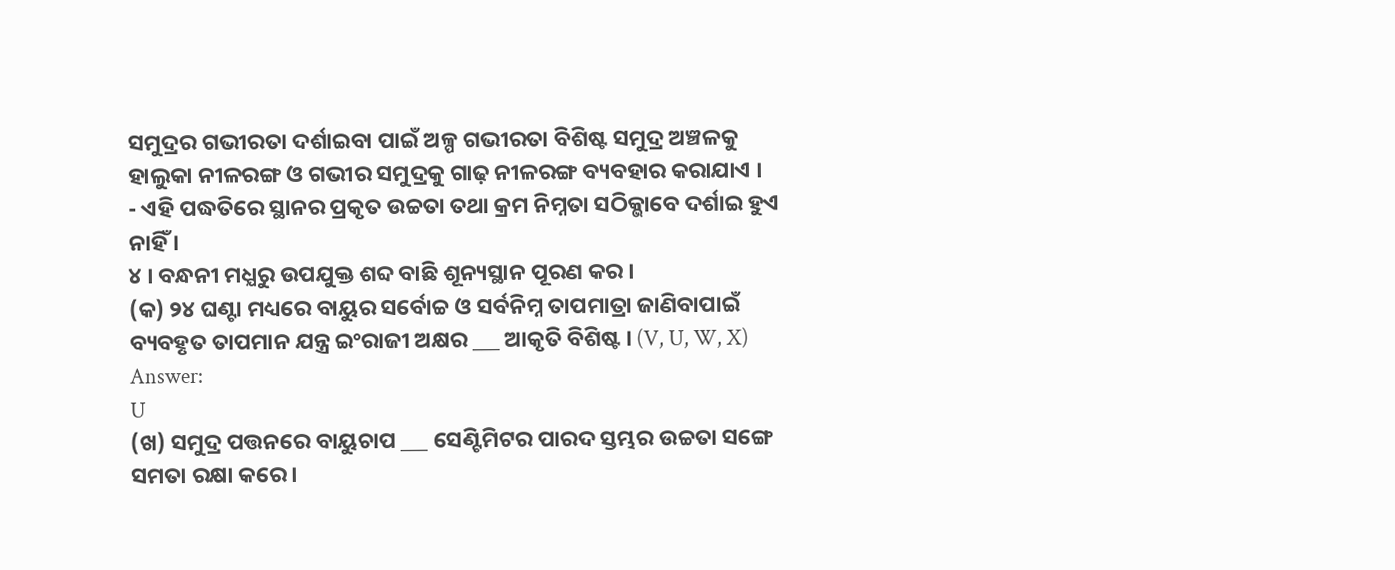ସମୁଦ୍ରର ଗଭୀରତା ଦର୍ଶାଇବା ପାଇଁ ଅଳ୍ପ ଗଭୀରତା ବିଶିଷ୍ଟ ସମୁଦ୍ର ଅଞ୍ଚଳକୁ ହାଲୁକା ନୀଳରଙ୍ଗ ଓ ଗଭୀର ସମୁଦ୍ରକୁ ଗାଢ଼ ନୀଳରଙ୍ଗ ବ୍ୟବହାର କରାଯାଏ ।
- ଏହି ପଦ୍ଧତିରେ ସ୍ଥାନର ପ୍ରକୃତ ଉଚ୍ଚତା ତଥା କ୍ରମ ନିମ୍ନତା ସଠିକ୍ଭାବେ ଦର୍ଶାଇ ହୁଏ ନାହିଁ ।
୪ । ବନ୍ଧନୀ ମଧ୍ଯରୁ ଉପଯୁକ୍ତ ଶବ୍ଦ ବାଛି ଶୂନ୍ୟସ୍ଥାନ ପୂରଣ କର ।
(କ) ୨୪ ଘଣ୍ଟା ମଧ୍ୟରେ ବାୟୁର ସର୍ବୋଚ୍ଚ ଓ ସର୍ବନିମ୍ନ ତାପମାତ୍ରା ଜାଣିବାପାଇଁ ବ୍ୟବହୃତ ତାପମାନ ଯନ୍ତ୍ର ଇଂରାଜୀ ଅକ୍ଷର ___ ଆକୃତି ବିଶିଷ୍ଟ । (V, U, W, X)
Answer:
U
(ଖ) ସମୁଦ୍ର ପତ୍ତନରେ ବାୟୁଚାପ ___ ସେଣ୍ଟିମିଟର ପାରଦ ସ୍ତମ୍ଭର ଉଚ୍ଚତା ସଙ୍ଗେ ସମତା ରକ୍ଷା କରେ ।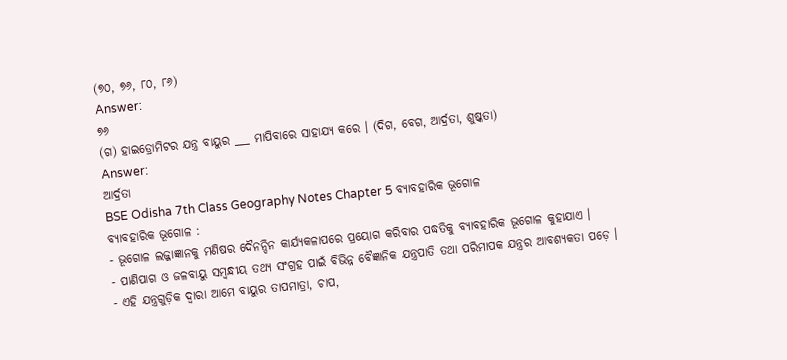(୭୦, ୭୬, ୮୦, ୮୬)
Answer:
୭୬
(ଗ) ହାଇଡ୍ରୋମିଟର ଯନ୍ତ୍ର ବାୟୁର ___ ମାପିବାରେ ସାହାଯ୍ୟ କରେ । (ଦିଗ, ବେଗ, ଆର୍ଦ୍ରତା, ଶୁଷ୍କତା)
Answer:
ଆର୍ଦ୍ରତା
BSE Odisha 7th Class Geography Notes Chapter 5 ବ୍ୟାବହାରିକ ଭୂଗୋଳ
ବ୍ୟାବହାରିକ ଭୂଗୋଳ :
- ଭୂଗୋଳ ଲଜ୍ଜାଜ୍ଞାନକୁ ମଣିଷର ଦୈନନ୍ଦିନ କାର୍ଯ୍ୟକଳାପରେ ପ୍ରୟୋଗ କରିବାର ପଦ୍ଧତିକୁ ବ୍ୟାବହାରିକ ଭୂଗୋଳ କୁହାଯାଏ ।
- ପାଣିପାଗ ଓ ଜଳବାୟୁ ସମ୍ବନ୍ଧୀୟ ତଥ୍ୟ ସଂଗ୍ରହ ପାଇଁ ବିଭିନ୍ନ ବୈଜ୍ଞାନିକ ଯନ୍ତ୍ରପାତି ତଥା ପରିମାପକ ଯନ୍ତ୍ରର ଆବଶ୍ୟକତା ପଡ଼େ ।
- ଏହି ଯନ୍ତ୍ରଗୁଡ଼ିକ ଦ୍ୱାରା ଆମେ ବାୟୁର ତାପମାତ୍ରା, ଚାପ,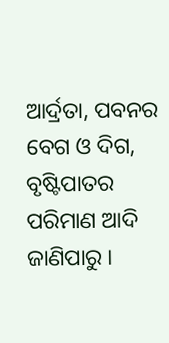ଆର୍ଦ୍ରତା, ପବନର ବେଗ ଓ ଦିଗ, ବୃଷ୍ଟିପାତର ପରିମାଣ ଆଦି ଜାଣିପାରୁ ।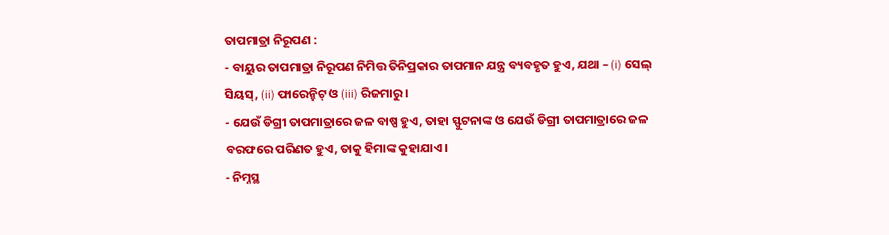ତାପମାତ୍ରା ନିରୂପଣ :
- ବାୟୁର ତାପମାତ୍ରା ନିରୂପଣ ନିମିତ୍ତ ତିନିପ୍ରକାର ତାପମାନ ଯନ୍ତ୍ର ବ୍ୟବହୃତ ହୁଏ, ଯଥା – (i) ସେଲ୍ ସିୟସ୍, (ii) ଫାରେନ୍ହିଟ୍ ଓ (iii) ରିଜମାରୁ ।
- ଯେଉଁ ଡିଗ୍ରୀ ତାପମାତ୍ରାରେ ଜଳ ବାଷ୍ପ ହୁଏ, ତାହା ସ୍ଫୁଟନାଙ୍କ ଓ ଯେଉଁ ଡିଗ୍ରୀ ତାପମାତ୍ରାରେ ଜଳ ବରଫରେ ପରିଣତ ହୁଏ, ତାକୁ ହିମାଙ୍କ କୁହାଯାଏ ।
- ନିମ୍ନସ୍ଥ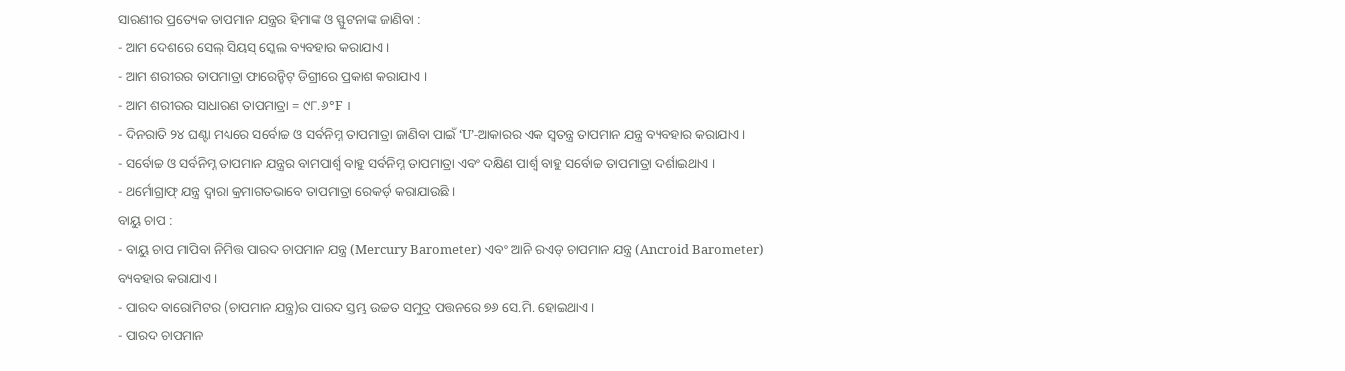ସାରଣୀର ପ୍ରତ୍ୟେକ ତାପମାନ ଯନ୍ତ୍ରର ହିମାଙ୍କ ଓ ସ୍ଫୁଟନାଙ୍କ ଜାଣିବା :
- ଆମ ଦେଶରେ ସେଲ୍ ସିୟସ୍ ସ୍କେଲ ବ୍ୟବହାର କରାଯାଏ ।
- ଆମ ଶରୀରର ତାପମାତ୍ରା ଫାରେନ୍ହିଟ୍ ଡିଗ୍ରୀରେ ପ୍ରକାଶ କରାଯାଏ ।
- ଆମ ଶରୀରର ସାଧାରଣ ତାପମାତ୍ରା = ୯୮.୬°F ।
- ଦିନରାତି ୨୪ ଘଣ୍ଟା ମଧ୍ୟରେ ସର୍ବୋଚ୍ଚ ଓ ସର୍ବନିମ୍ନ ତାପମାତ୍ରା ଜାଣିବା ପାଇଁ ‘U’-ଆକାରର ଏକ ସ୍ଵତନ୍ତ୍ର ତାପମାନ ଯନ୍ତ୍ର ବ୍ୟବହାର କରାଯାଏ ।
- ସର୍ବୋଚ୍ଚ ଓ ସର୍ବନିମ୍ନ ତାପମାନ ଯନ୍ତ୍ରର ବାମପାର୍ଶ୍ଵ ବାହୁ ସର୍ବନିମ୍ନ ତାପମାତ୍ରା ଏବଂ ଦକ୍ଷିଣ ପାର୍ଶ୍ଵ ବାହୁ ସର୍ବୋଚ୍ଚ ତାପମାତ୍ରା ଦର୍ଶାଇଥାଏ ।
- ଥର୍ମୋଗ୍ରାଫ୍ ଯନ୍ତ୍ର ଦ୍ବାରା କ୍ରମାଗତଭାବେ ତାପମାତ୍ରା ରେକର୍ଡ଼ କରାଯାଉଛି ।
ବାୟୁ ଚାପ :
- ବାୟୁ ଚାପ ମାପିବା ନିମିତ୍ତ ପାରଦ ଚାପମାନ ଯନ୍ତ୍ର (Mercury Barometer) ଏବଂ ଆନି ରଏଡ୍ ଚାପମାନ ଯନ୍ତ୍ର (Ancroid Barometer) ବ୍ୟବହାର କରାଯାଏ ।
- ପାରଦ ବାରୋମିଟର (ଚାପମାନ ଯନ୍ତ୍ର)ର ପାରଦ ସ୍ତମ୍ଭ ଉଚ୍ଚତ ସମୁଦ୍ର ପତ୍ତନରେ ୭୬ ସେ.ମି. ହୋଇଥାଏ ।
- ପାରଦ ଚାପମାନ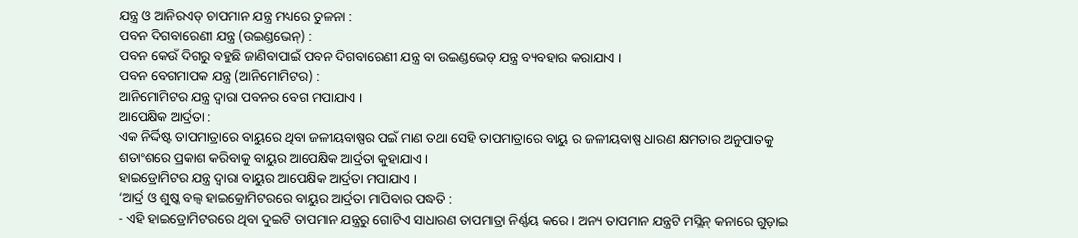ଯନ୍ତ୍ର ଓ ଆନିରଏଡ୍ ଚାପମାନ ଯନ୍ତ୍ର ମଧ୍ୟରେ ତୁଳନା :
ପବନ ଦିଗବାରେଣୀ ଯନ୍ତ୍ର (ଉଇଣ୍ଡଭେନ୍) :
ପବନ କେଉଁ ଦିଗରୁ ବହୁଛି ଜାଣିବାପାଇଁ ପବନ ଦିଗବାରେଣୀ ଯନ୍ତ୍ର ବା ଉଇଣ୍ଡଭେଡ୍ ଯନ୍ତ୍ର ବ୍ୟବହାର କରାଯାଏ ।
ପବନ ବେଗମାପକ ଯନ୍ତ୍ର (ଆନିମୋମିଟର) :
ଆନିମୋମିଟର ଯନ୍ତ୍ର ଦ୍ବାରା ପବନର ବେଗ ମପାଯାଏ ।
ଆପେକ୍ଷିକ ଆର୍ଦ୍ରତା :
ଏକ ନିର୍ଦ୍ଦିଷ୍ଟ ତାପମାତ୍ରାରେ ବାୟୁରେ ଥିବା ଜଳୀୟବାଷ୍ପର ପଇଁ ମାଣ ତଥା ସେହି ତାପମାତ୍ରାରେ ବାୟୁ ର ଜଳୀୟବାଷ୍ପ ଧାରଣ କ୍ଷମତାର ଅନୁପାତକୁ ଶତାଂଶରେ ପ୍ରକାଶ କରିବାକୁ ବାୟୁର ଆପେକ୍ଷିକ ଆର୍ଦ୍ରତା କୁହାଯାଏ ।
ହାଇଡ୍ରୋମିଟର ଯନ୍ତ୍ର ଦ୍ବାରା ବାୟୁର ଆପେକ୍ଷିକ ଆର୍ଦ୍ରତା ମପାଯାଏ ।
‘ଆର୍ଦ୍ର ଓ ଶୁଷ୍କ ବଲ୍ବ ହାଇକ୍ରୋମିଟରରେ ବାୟୁର ଆର୍ଦ୍ରତା ମାପିବାର ପଦ୍ଧତି :
- ଏହି ହାଇଡ୍ରୋମିଟରରେ ଥିବା ଦୁଇଟି ତାପମାନ ଯନ୍ତ୍ରରୁ ଗୋଟିଏ ସାଧାରଣ ତାପମାତ୍ରା ନିର୍ଣ୍ଣୟ କରେ । ଅନ୍ୟ ତାପମାନ ଯନ୍ତ୍ରଟି ମସ୍ଲିନ୍ କନାରେ ଗୁଡ଼ାଇ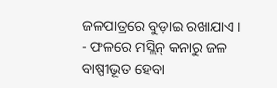ଜଳପାତ୍ରରେ ବୁଡ଼ାଇ ରଖାଯାଏ ।
- ଫଳରେ ମସ୍ଲିନ୍ କନାରୁ ଜଳ ବାଷ୍ପୀଭୂତ ହେବା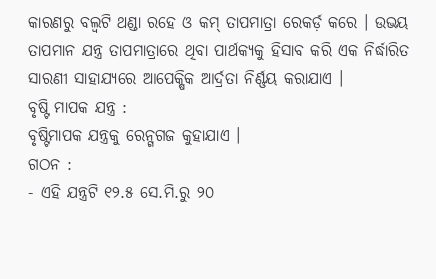କାରଣରୁ ବଲ୍ବଟି ଥଣ୍ଡା ରହେ ଓ କମ୍ ତାପମାତ୍ରା ରେକର୍ଡ଼ କରେ । ଉଭୟ ତାପମାନ ଯନ୍ତ୍ର ତାପମାତ୍ରାରେ ଥିବା ପାର୍ଥକ୍ୟକୁ ହିସାବ କରି ଏକ ନିର୍ଦ୍ଧାରିତ ସାରଣୀ ସାହାଯ୍ୟରେ ଆପେକ୍ଷିକ ଆର୍ଦ୍ରତା ନିର୍ଣ୍ଣୟ କରାଯାଏ ।
ବୃଷ୍ଟି ମାପକ ଯନ୍ତ୍ର :
ବୃଷ୍ଟିମାପକ ଯନ୍ତ୍ରକୁ ରେନ୍ଗଗଜ କୁହାଯାଏ ।
ଗଠନ :
- ଏହି ଯନ୍ତ୍ରଟି ୧୨.୫ ସେ.ମି.ରୁ ୨୦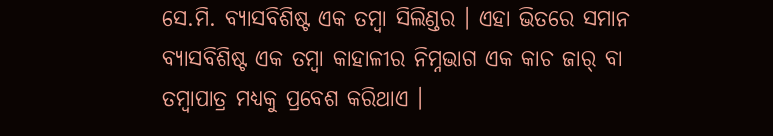ସେ.ମି. ବ୍ୟାସବିଶିଷ୍ଟ ଏକ ତମ୍ବା ସିଲିଣ୍ଡର । ଏହା ଭିତରେ ସମାନ ବ୍ୟାସବିଶିଷ୍ଟ ଏକ ତମ୍ବା କାହାଳୀର ନିମ୍ନଭାଗ ଏକ କାଚ ଜାର୍ ବା ତମ୍ବାପାତ୍ର ମଧ୍ୟକୁ ପ୍ରବେଶ କରିଥାଏ ।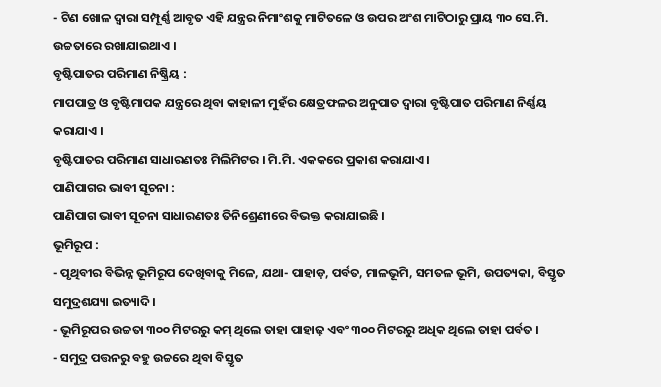- ଟିଣ ଖୋଳ ଦ୍ୱାରା ସମ୍ପୂର୍ଣ୍ଣ ଆବୃତ ଏହି ଯନ୍ତ୍ରର ନିମାଂଶକୁ ମାଟିତଳେ ଓ ଉପର ଅଂଶ ମାଟିଠାରୁ ପ୍ରାୟ ୩୦ ସେ.ମି. ଉଚ୍ଚତାରେ ରଖାଯାଇଥାଏ ।
ବୃଷ୍ଟିପାତର ପରିମାଣ ନିଷ୍କ୍ରିୟ :
ମାପପାତ୍ର ଓ ବୃଷ୍ଟିମାପକ ଯନ୍ତ୍ରରେ ଥିବା କାହାଳୀ ମୁହଁର କ୍ଷେତ୍ରଫଳର ଅନୁପାତ ଦ୍ଵାରା ବୃଷ୍ଟିପାତ ପରିମାଣ ନିର୍ଣ୍ଣୟ କରାଯାଏ ।
ବୃଷ୍ଟିପାତର ପରିମାଣ ସାଧାରଣତଃ ମିଲିମିଟର । ମି.ମି. ଏକକରେ ପ୍ରକାଶ କରାଯାଏ ।
ପାଣିପାଗର ଭାବୀ ସୂଚନା :
ପାଣିପାଗ ଭାବୀ ସୂଚନା ସାଧାରଣତଃ ତିନିଶ୍ରେଣୀରେ ବିଭକ୍ତ କରାଯାଇଛି ।
ଭୂମିରୂପ :
- ପୃଥିବୀର ବିଭିନ୍ନ ଭୂମିରୂପ ଦେଖିବାକୁ ମିଳେ, ଯଥା- ପାହାଡ଼, ପର୍ବତ, ମାଳଭୂମି, ସମତଳ ଭୂମି, ଉପତ୍ୟକା, ବିସ୍ତୃତ ସମୁଦ୍ରଶଯ୍ୟା ଇତ୍ୟାଦି ।
- ଭୂମିରୂପର ଉଚ୍ଚତା ୩୦୦ ମିଟରରୁ କମ୍ ଥିଲେ ତାହା ପାହାଢ଼ ଏବଂ ୩୦୦ ମିଟରରୁ ଅଧିକ ଥିଲେ ତାହା ପର୍ବତ ।
- ସମୁଦ୍ର ପତ୍ତନରୁ ବହୁ ଉଚ୍ଚରେ ଥିବା ବିସ୍ତୃତ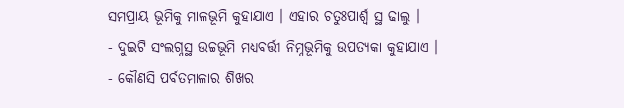ସମପ୍ରାୟ ଭୂମିକୁ ମାଳଭୂମି କୁହାଯାଏ । ଏହାର ଚତୁଃପାର୍ଶ୍ବ ସ୍ଥ ଢାଲୁ ।
- ଦୁଇଟି ସଂଲଗ୍ନସ୍ଥ ଉଚ୍ଚଭୂମି ମଧ୍ୟବର୍ତ୍ତୀ ନିମ୍ନଭୂମିକୁ ଉପତ୍ୟକା କୁହାଯାଏ ।
- କୌଣସି ପର୍ବତମାଳାର ଶିଖର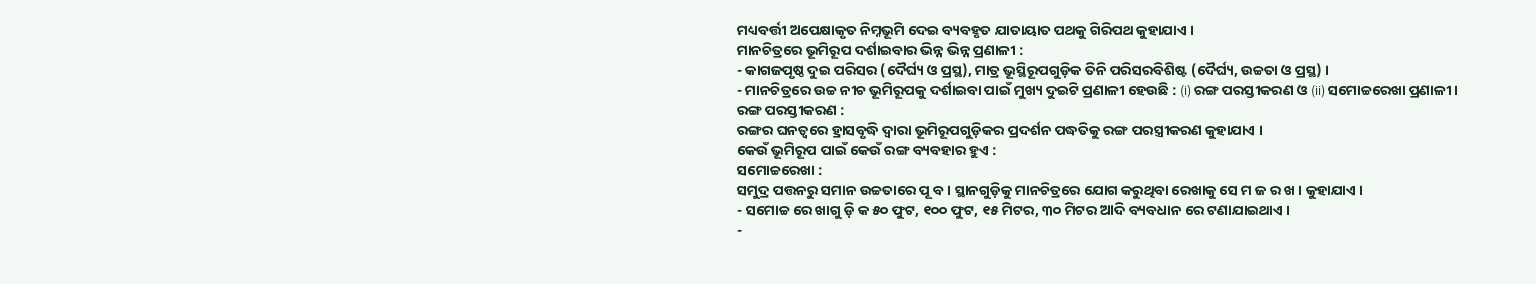ମଧ୍ୟବର୍ତ୍ତୀ ଅପେକ୍ଷାକୃତ ନିମ୍ନଭୂମି ଦେଇ ବ୍ୟବହୃତ ଯାତାୟାତ ପଥକୁ ଗିରିପଥ କୁହାଯାଏ ।
ମାନଚିତ୍ରରେ ଭୂମିରୂପ ଦର୍ଶାଇବାର ଭିନ୍ନ ଭିନ୍ନ ପ୍ରଣାଳୀ :
- କାଗଜପୃଷ୍ଠ ଦୁଇ ପରିସର (ଦୈର୍ଘ୍ୟ ଓ ପ୍ରସ୍ଥ), ମାତ୍ର ଭୂସ୍ଥିରୂପଗୁଡ଼ିକ ତିନି ପରିସରବିଶିଷ୍ଟ (ଦୈର୍ଘ୍ୟ, ଉଚ୍ଚତା ଓ ପ୍ରସ୍ଥ) ।
- ମାନଚିତ୍ରରେ ଉଚ୍ଚ ନୀଚ ଭୂମିରୂପକୁ ଦର୍ଶାଇବା ପାଇଁ ମୁଖ୍ୟ ଦୁଇଟି ପ୍ରଣାଳୀ ହେଉଛି : (i) ରଙ୍ଗ ପରସ୍ତୀକରଣ ଓ (ii) ସମୋଚ୍ଚରେଖା ପ୍ରଣାଳୀ ।
ରଙ୍ଗ ପରସ୍ତୀକରଣ :
ରଙ୍ଗର ଘନତ୍ଵରେ ହ୍ରାସବୃଦ୍ଧି ଦ୍ଵାରା ଭୂମିରୂପଗୁଡ଼ିକର ପ୍ରଦର୍ଶନ ପଦ୍ଧତିକୁ ରଙ୍ଗ ପରସ୍ତ୍ରୀକରଣ କୁହାଯାଏ ।
କେଉଁ ଭୂମିରୂପ ପାଇଁ କେଉଁ ରଙ୍ଗ ବ୍ୟବହାର ହୁଏ :
ସମୋଚ୍ଚରେଖା :
ସମୁଦ୍ର ପତ୍ତନରୁ ସମାନ ଉଚ୍ଚତାରେ ପୂ ବ । ସ୍ଥାନଗୁଡ଼ିକୁ ମାନଚିତ୍ରରେ ଯୋଗ କରୁଥିବା ରେଖାକୁ ସେ ମ ଜ ର ଖ । କୁହାଯାଏ ।
- ସମୋଚ୍ଚ ରେ ଖାଗୁ ଡ଼ି କ ୫୦ ଫୁଟ, ୧୦୦ ଫୁଟ, ୧୫ ମିଟର, ୩୦ ମିଟର ଆଦି ବ୍ୟବଧାନ ରେ ଟଣାଯାଇଥାଏ ।
-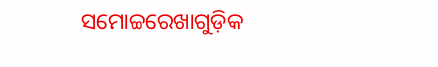ସମୋଚ୍ଚରେଖାଗୁଡ଼ିକ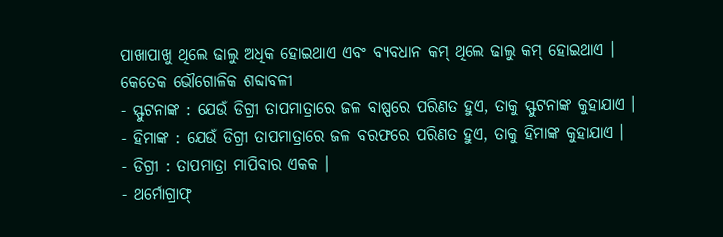ପାଖାପାଖୁ ଥିଲେ ଢାଲୁ ଅଧିକ ହୋଇଥାଏ ଏବଂ ବ୍ୟବଧାନ କମ୍ ଥିଲେ ଢାଲୁ କମ୍ ହୋଇଥାଏ ।
କେତେକ ଭୌଗୋଳିକ ଶବ୍ଦାବଳୀ
- ସ୍ଫୁଟନାଙ୍କ : ଯେଉଁ ଡିଗ୍ରୀ ତାପମାତ୍ରାରେ ଜଳ ବାଷ୍ପରେ ପରିଣତ ହୁଏ, ତାକୁ ସ୍ଫୁଟନାଙ୍କ କୁହାଯାଏ ।
- ହିମାଙ୍କ : ଯେଉଁ ଡିଗ୍ରୀ ତାପମାତ୍ରାରେ ଜଳ ବରଫରେ ପରିଣତ ହୁଏ, ତାକୁ ହିମାଙ୍କ କୁହାଯାଏ ।
- ଡିଗ୍ରୀ : ତାପମାତ୍ରା ମାପିବାର ଏକକ ।
- ଥର୍ମୋଗ୍ରାଫ୍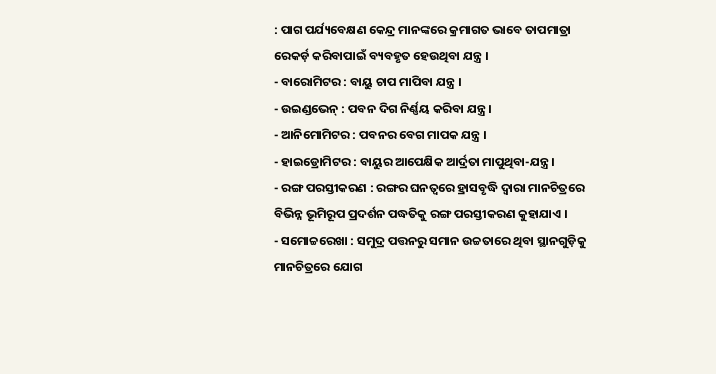: ପାଗ ପର୍ଯ୍ୟବେକ୍ଷଣ କେନ୍ଦ୍ର ମାନଙ୍କରେ କ୍ରମାଗତ ଭାବେ ତାପମାତ୍ରା ରେକର୍ଡ଼ କରିବାପାଇଁ ବ୍ୟବହୃତ ହେଉଥିବା ଯନ୍ତ୍ର ।
- ବାରୋମିଟର : ବାୟୁ ଚାପ ମାପିବା ଯନ୍ତ୍ର ।
- ଉଇଣ୍ଡଭେନ୍ : ପବନ ଦିଗ ନିର୍ଣ୍ଣୟ କରିବା ଯନ୍ତ୍ର ।
- ଆନିମୋମିଟର : ପବନର ବେଗ ମାପକ ଯନ୍ତ୍ର ।
- ହାଇଡ୍ରୋମିଟର : ବାୟୁର ଆପେକ୍ଷିକ ଆର୍ଦ୍ରତା ମାପୁଥିବା-ଯନ୍ତ୍ର ।
- ରଙ୍ଗ ପରସ୍ତୀକରଣ : ରଙ୍ଗର ଘନତ୍ଵରେ ହ୍ରାସବୃଦ୍ଧି ଦ୍ଵାରା ମାନଚିତ୍ରରେ ବିଭିନ୍ନ ଭୂମିରୂପ ପ୍ରଦର୍ଶନ ପଦ୍ଧତିକୁ ରଙ୍ଗ ପରସ୍ତୀକରଣ କୁହାଯାଏ ।
- ସମୋଚ୍ଚରେଖା : ସମୁଦ୍ର ପତ୍ତନରୁ ସମାନ ଉଚ୍ଚତାରେ ଥିବା ସ୍ଥାନଗୁଡ଼ିକୁ ମାନଚିତ୍ରରେ ଯୋଗ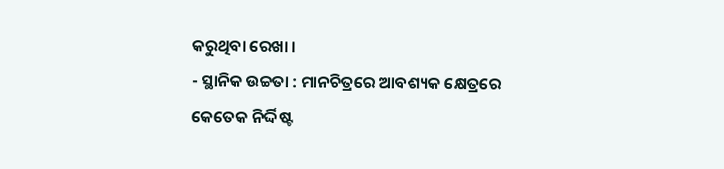କରୁଥିବା ରେଖା ।
- ସ୍ଥାନିକ ଉଚ୍ଚତା : ମାନଚିତ୍ରରେ ଆବଶ୍ୟକ କ୍ଷେତ୍ରରେ କେତେକ ନିର୍ଦ୍ଦିଷ୍ଟ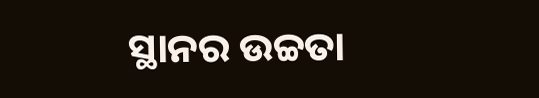ସ୍ଥାନର ଉଚ୍ଚତା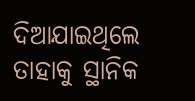ଦିଆଯାଇଥିଲେ ତାହାକୁ ସ୍ଥାନିକ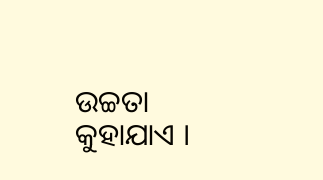ଉଚ୍ଚତା କୁହାଯାଏ ।